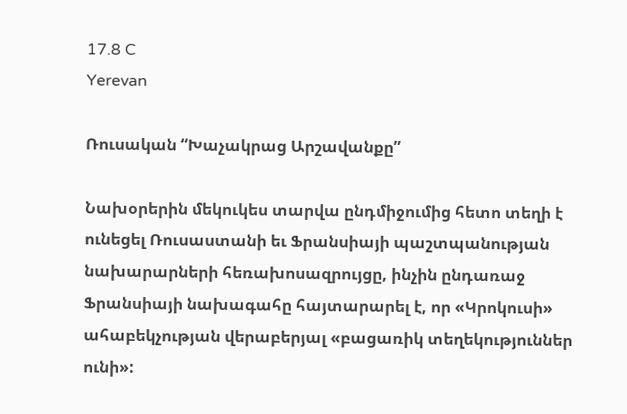17.8 C
Yerevan

Ռուսական “Խաչակրաց Արշավանքը”

Նախօրերին մեկուկես տարվա ընդմիջումից հետո տեղի է ունեցել Ռուսաստանի եւ Ֆրանսիայի պաշտպանության նախարարների հեռախոսազրույցը, ինչին ընդառաջ Ֆրանսիայի նախագահը հայտարարել է, որ «Կրոկուսի» ահաբեկչության վերաբերյալ «բացառիկ տեղեկություններ ունի»: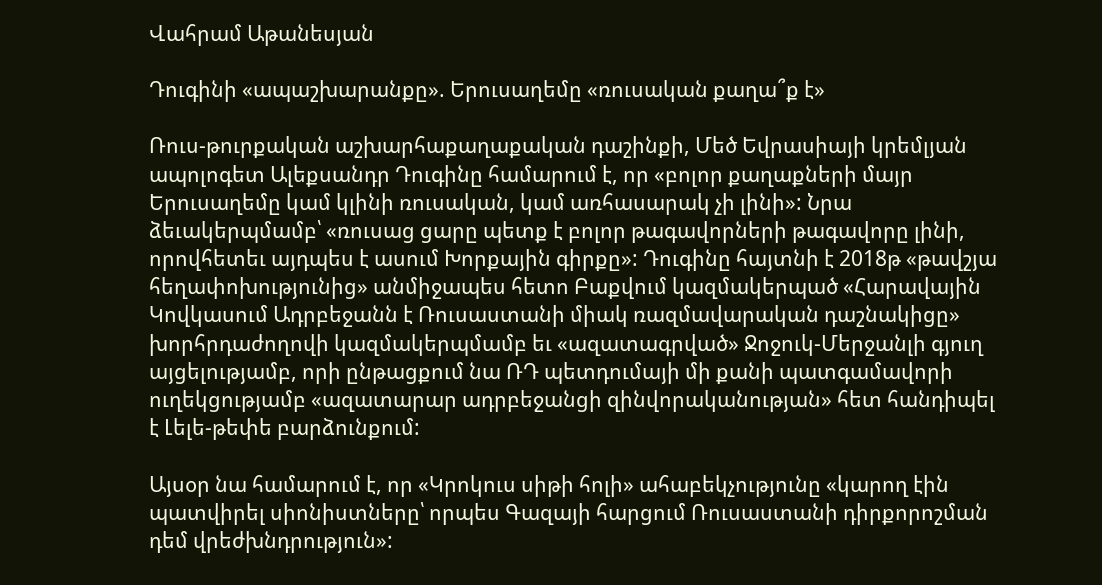Վահրամ Աթանեսյան

Դուգինի «ապաշխարանքը». Երուսաղեմը «ռուսական քաղա՞ք է»

Ռուս-թուրքական աշխարհաքաղաքական դաշինքի, Մեծ Եվրասիայի կրեմլյան ապոլոգետ Ալեքսանդր Դուգինը համարում է, որ «բոլոր քաղաքների մայր Երուսաղեմը կամ կլինի ռուսական, կամ առհասարակ չի լինի»: Նրա ձեւակերպմամբ՝ «ռուսաց ցարը պետք է բոլոր թագավորների թագավորը լինի, որովհետեւ այդպես է ասում Խորքային գիրքը»: Դուգինը հայտնի է 2018թ «թավշյա հեղափոխությունից» անմիջապես հետո Բաքվում կազմակերպած «Հարավային Կովկասում Ադրբեջանն է Ռուսաստանի միակ ռազմավարական դաշնակիցը» խորհրդաժողովի կազմակերպմամբ եւ «ազատագրված» Ջոջուկ-Մերջանլի գյուղ այցելությամբ, որի ընթացքում նա ՌԴ պետդումայի մի քանի պատգամավորի ուղեկցությամբ «ազատարար ադրբեջանցի զինվորականության» հետ հանդիպել է Լելե-թեփե բարձունքում:

Այսօր նա համարում է, որ «Կրոկուս սիթի հոլի» ահաբեկչությունը «կարող էին պատվիրել սիոնիստները՝ որպես Գազայի հարցում Ռուսաստանի դիրքորոշման դեմ վրեժխնդրություն»: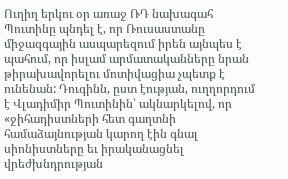Ուղիղ երկու օր առաջ ՌԴ նախագահ Պուտինը պնդել է, որ Ռուսաստանը միջազգային ասպարեզում իրեն այնպես է պահում, որ իսլամ արմատականները նրան թիրախավորելու մոտիվացիա չպետք է ունենան: Դուգինն, ըստ էության, ուղղորդում է Վլադիմիր Պուտինին՝ ակնարկելով, որ «ջիհադիստների հետ գաղտնի համաձայնության կարող էին գնալ սիոնիստները եւ իրականացնել վրեժխնդրության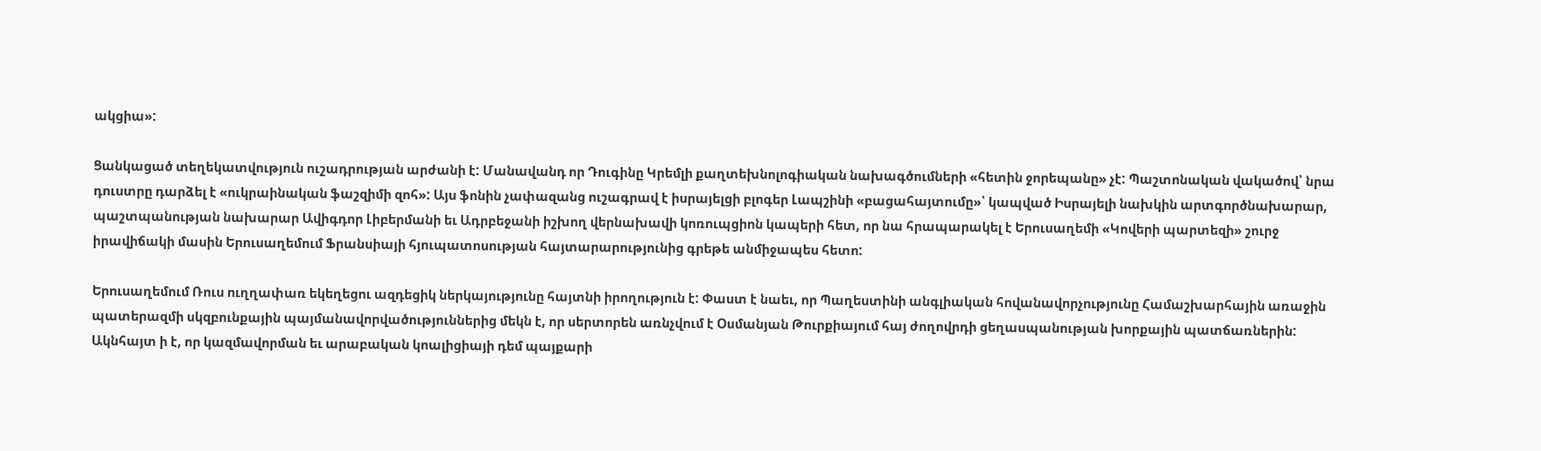ակցիա»:

Ցանկացած տեղեկատվություն ուշադրության արժանի է: Մանավանդ որ Դուգինը Կրեմլի քաղտեխնոլոգիական նախագծումների «հետին ջորեպանը» չէ: Պաշտոնական վակածով՝ նրա դուստրը դարձել է «ուկրաինական ֆաշզիմի զոհ»: Այս ֆոնին չափազանց ուշագրավ է իսրայելցի բլոգեր Լապշինի «բացահայտումը»՝ կապված Իսրայելի նախկին արտգործնախարար, պաշտպանության նախարար Ավիգդոր Լիբերմանի եւ Ադրբեջանի իշխող վերնախավի կոռուպցիոն կապերի հետ, որ նա հրապարակել է Երուսաղեմի «Կովերի պարտեզի» շուրջ իրավիճակի մասին Երուսաղեմում Ֆրանսիայի հյուպատոսության հայտարարությունից գրեթե անմիջապես հետո:

Երուսաղեմում Ռուս ուղղափառ եկեղեցու ազդեցիկ ներկայությունը հայտնի իրողություն է: Փաստ է նաեւ, որ Պաղեստինի անգլիական հովանավորչությունը Համաշխարհային առաջին պատերազմի սկզբունքային պայմանավորվածություններից մեկն է, որ սերտորեն առնչվում է Օսմանյան Թուրքիայում հայ ժողովրդի ցեղասպանության խորքային պատճառներին: Ակնհայտ ի է, որ կազմավորման եւ արաբական կոալիցիայի դեմ պայքարի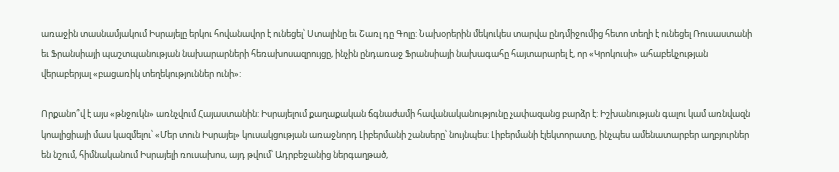առաջին տասնամյակում Իսրայելը երկու հովանավոր է ունեցել՝ Ստալինը եւ Շառլ դը Գոլը: Նախօրերին մեկուկես տարվա ընդմիջումից հետո տեղի է ունեցել Ռուսաստանի եւ Ֆրանսիայի պաշտպանության նախարարների հեռախոսազրույցը, ինչին ընդառաջ Ֆրանսիայի նախագահը հայտարարել է, որ «Կրոկուսի» ահաբեկչության վերաբերյալ «բացառիկ տեղեկություններ ունի»:

Որքանո՞վ է այս «թնջուկն» առնչվում Հայաստանին: Իսրայելում քաղաքական ճգնաժամի հավանականությունը չափազանց բարձր է: Իշխանության գալու կամ առնվազն կոալիցիայի մաս կազմելու՝ «Մեր տուն Իսրայել» կուսակցության առաջնորդ Լիբերմանի շանսերը՝ նույնպես: Լիբերմանի էլեկտորատը, ինչպես ամենատարբեր աղբյուրներ են նշում, հիմնականում Իսրայելի ռուսախոս, այդ թվում՝ Ադրբեջանից ներգաղթած,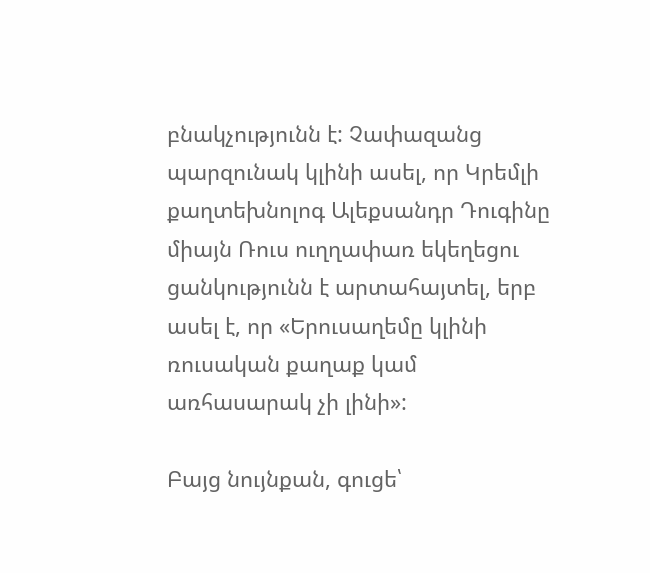բնակչությունն է: Չափազանց պարզունակ կլինի ասել, որ Կրեմլի քաղտեխնոլոգ Ալեքսանդր Դուգինը միայն Ռուս ուղղափառ եկեղեցու ցանկությունն է արտահայտել, երբ ասել է, որ «Երուսաղեմը կլինի ռուսական քաղաք կամ առհասարակ չի լինի»:

Բայց նույնքան, գուցե՝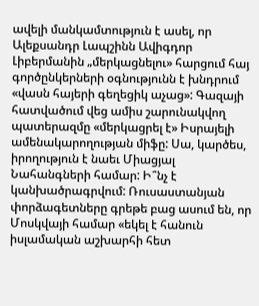ավելի մանկամտություն է ասել, որ Ալեքսանդր Լապշինն Ավիգդոր Լիբերմանին „մերկացնելու» հարցում հայ գործընկերների օգնությունն է խնդրում «վասն հայերի գեղեցիկ աչաց»: Գազայի հատվածում վեց ամիս շարունակվող պատերազմը «մերկացրել է» Իսրայելի ամենակարողության միֆը: Սա, կարծես, իրողություն է նաեւ Միացյալ Նահանգների համար: Ի՞նչ է կանխածրագրվում: Ռուսաստանյան փորձագետները գրեթե բաց ասում են, որ Մոսկվայի համար «եկել է հանուն իսլամական աշխարհի հետ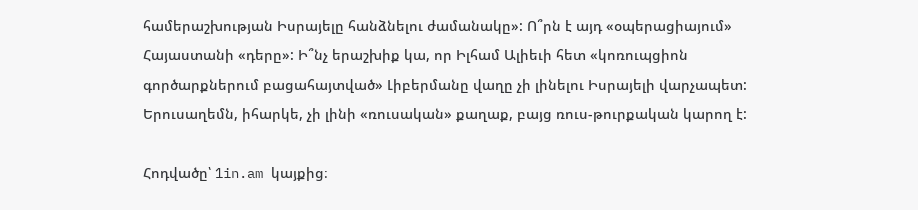համերաշխության Իսրայելը հանձնելու ժամանակը»: Ո՞րն է այդ «օպերացիայում» Հայաստանի «դերը»: Ի՞նչ երաշխիք կա, որ Իլհամ Ալիեւի հետ «կոռուպցիոն գործարքներում բացահայտված» Լիբերմանը վաղը չի լինելու Իսրայելի վարչապետ: Երուսաղեմն, իհարկե, չի լինի «ռուսական» քաղաք, բայց ռուս-թուրքական կարող է:

Հոդվածը՝ 1in.am կայքից։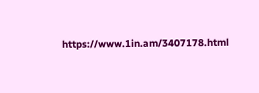https://www.1in.am/3407178.html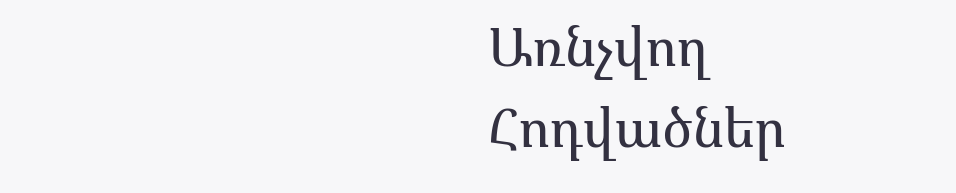Առնչվող Հոդվածներ